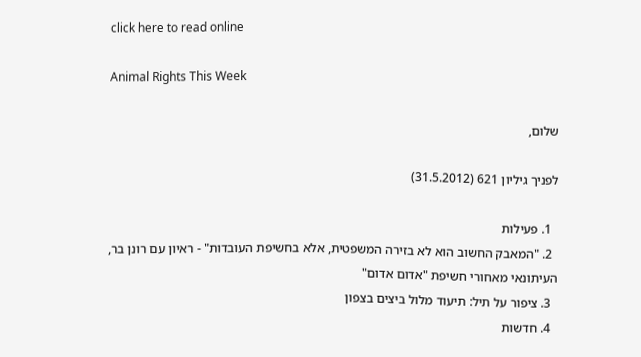click here to read online

Animal Rights This Week

שלום,

לפניך גיליון 621 (31.5.2012)

  1. פעילות
  2. "המאבק החשוב הוא לא בזירה המשפטית, אלא בחשיפת העובדות" - ראיון עם רונן בר, העיתונאי מאחורי חשיפת "אדום אדום"
  3. ציפור על תיל: תיעוד מלול ביצים בצפון
  4. חדשות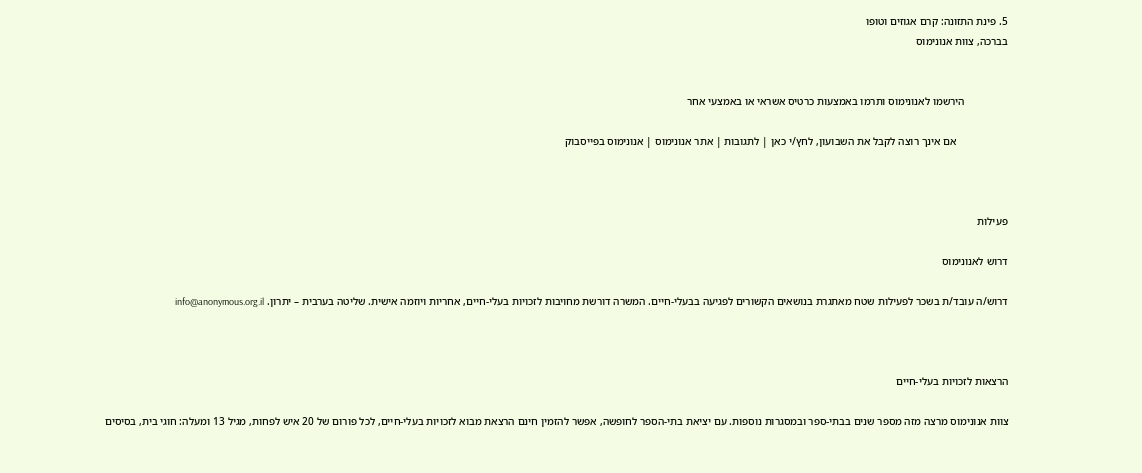5. פינת התזונה: קרם אגוזים וטופו
בברכה, צוות אנונימוס


                הירשמו לאנונימוס ותרמו באמצעות כרטיס אשראי או באמצעי אחר

                   אם אינך רוצה לקבל את השבועון, לחץ/י כאן | לתגובות | אתר אנונימוס | אנונימוס בפייסבוק



פעילות

דרוש לאנונימוס

דרוש/ה עובד/ת בשכר לפעילות שטח מאתגרת בנושאים הקשורים לפגיעה בבעלי-חיים. המשרה דורשת מחויבות לזכויות בעלי-חיים, אחריות ויוזמה אישית. שליטה בערבית – יתרון. info@anonymous.org.il



הרצאות לזכויות בעלי-חיים

צוות אנונימוס מרצה מזה מספר שנים בבתי-ספר ובמסגרות נוספות. עם יציאת בתי-הספר לחופשה, אפשר להזמין חינם הרצאת מבוא לזכויות בעלי-חיים, לכל פורום של 20 איש לפחות, מגיל 13 ומעלה: חוגי בית, בסיסים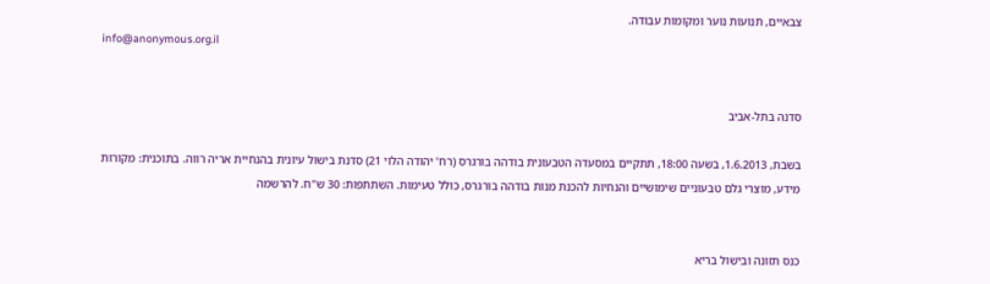צבאיים, תנועות נוער ומקומות עבודה.
info@anonymous.org.il


סדנה בתל-אביב

בשבת, 1.6.2013, בשעה 18:00, תתקיים במסעדה הטבעונית בודהה בורגרס (רח' יהודה הלוי 21) סדנת בישול עיונית בהנחיית אריה רווה. בתוכנית: מקורות מידע, מוצרי גלם טבעוניים שימושיים והנחיות להכנת מנות בודהה בורגרס, כולל טעימות. השתתפות: 30 ש"ח. להרשמה


כנס תזונה ובישול בריא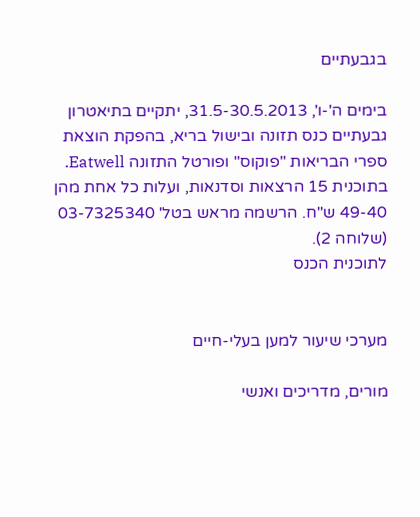בגבעתיים

בימים ה'-ו', 31.5-30.5.2013, יתקיים בתיאטרון גבעתיים כנס תזונה ובישול בריא, בהפקת הוצאת ספרי הבריאות "פוקוס" ופורטל התזונה Eatwell. בתוכנית 15 הרצאות וסדנאות, ועלות כל אחת מהן 49-40 ש"ח. הרשמה מראש בטל' 03-7325340 (שלוחה 2).
לתוכנית הכנס


מערכי שיעור למען בעלי-חיים

מורים, מדריכים ואנשי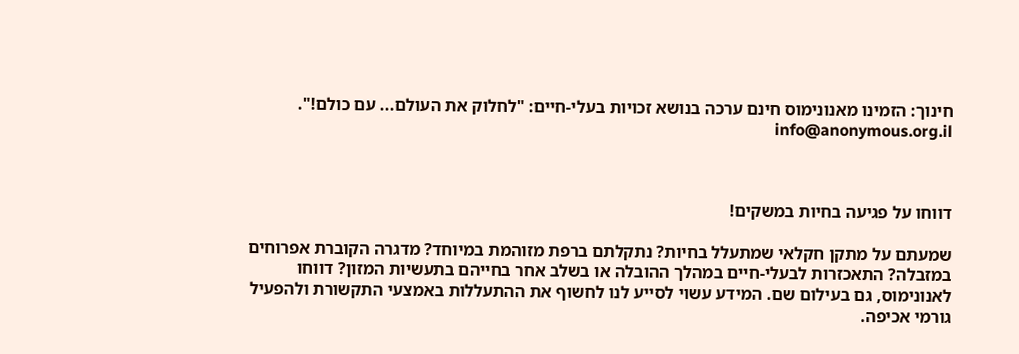חינוך: הזמינו מאנונימוס חינם ערכה בנושא זכויות בעלי-חיים: "לחלוק את העולם... עם כולם!". info@anonymous.org.il



דווחו על פגיעה בחיות במשקים!

שמעתם על מתקן חקלאי שמתעלל בחיות? נתקלתם ברפת מזוהמת במיוחד? מדגרה הקוברת אפרוחים במזבלה? התאכזרות לבעלי-חיים במהלך ההובלה או בשלב אחר בחייהם בתעשיות המזון? דווחו לאנונימוס, גם בעילום שם. המידע עשוי לסייע לנו לחשוף את ההתעללות באמצעי התקשורת ולהפעיל גורמי אכיפה.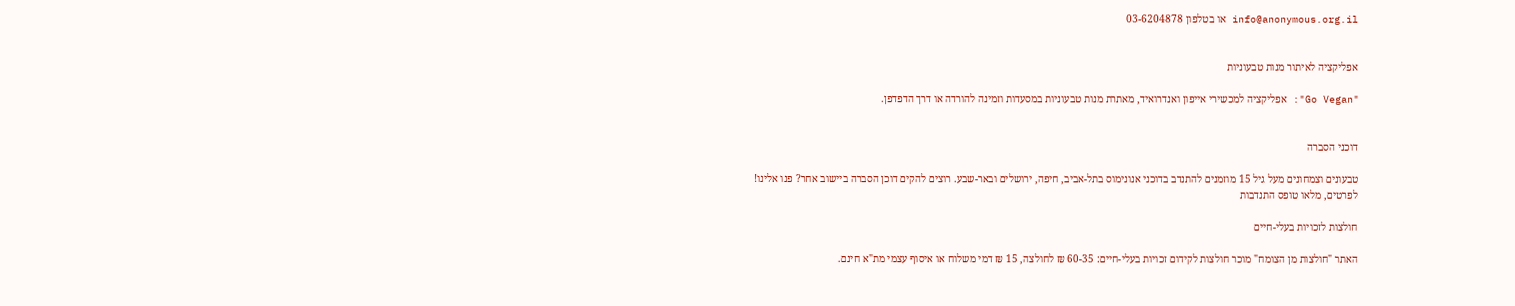info@anonymous.org.il או בטלפון 03-6204878


אפליקציה לאיתור מנות טבעוניות

"Go Vegan": אפליקציה למכשירי אייפון ואנדרואיד, מאתרת מנות טבעוניות במסעדות וזמינה להורדה או דרך הדפדפן.


דוכני הסברה

טבעונים וצמחונים מעל גיל 15 מוזמנים להתנדב בדוכני אנונימוס בתל-אביב, חיפה, ירושלים ובאר-שבע. רוצים להקים דוכן הסברה ביישוב אחר? פנו אלינו!
לפרטים, מלאו טופס התנדבות

חולצות לזכויות בעלי-חיים

האתר "חולצות מן הצומח" מוכר חולצות לקידום זכויות בעלי-חיים: 60-35 ₪ לחולצה, 15 ₪ דמי משלוח או איסוף עצמי מת"א חינם.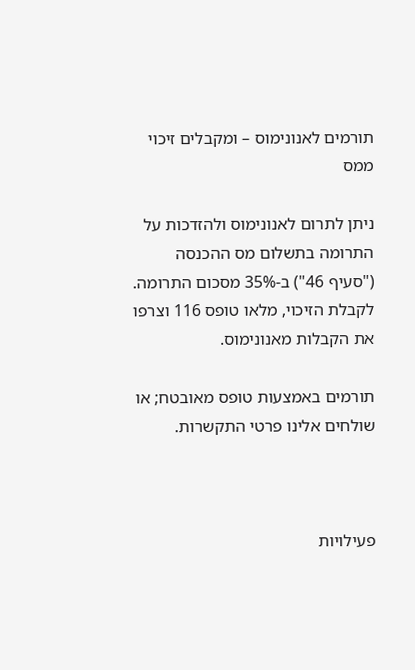תורמים לאנונימוס – ומקבלים זיכוי ממס

ניתן לתרום לאנונימוס ולהזדכות על התרומה בתשלום מס ההכנסה ("סעיף 46") ב-35% מסכום התרומה. לקבלת הזיכוי, מלאו טופס 116 וצרפו את הקבלות מאנונימוס.

תורמים באמצעות טופס מאובטח; או שולחים אלינו פרטי התקשרות.



פעילויות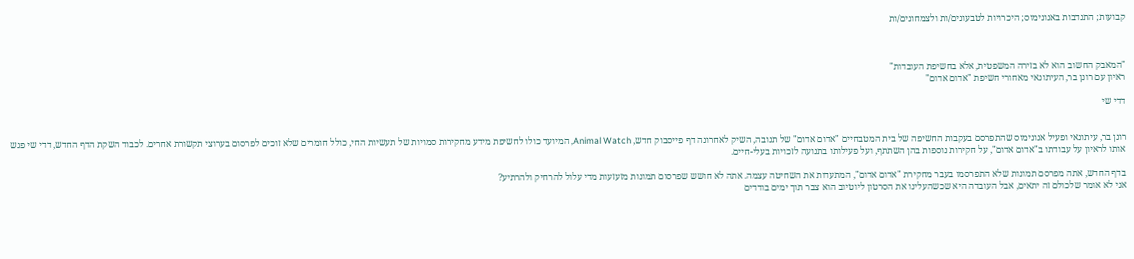קבועות; התנדבות באנונימוס; היכרויות לטבעונים/ות ולצמחונים/ות



"המאבק החשוב הוא לא בזירה המשפטית, אלא בחשיפת העובדות"
ראיון עם רונן בר, העיתונאי מאחורי חשיפת "אדום אדום"

דדי שי


רונן בר, עיתונאי ופעיל אנונימוס שהתפרסם בעקבות החשיפה של בית המטבחיים "אדום אדום" של תנובה, השיק לאחרונה דף פייסבוק חדש, Animal Watch, המיועד כולו לחשיפת מידע מחקירות סמויות של תעשיות החי, כולל חומרים שלא זוכים לפרסום בערוצי תקשורת אחרים. לכבוד השקת הדף החדש, דדי שי פגש אותו לראיון על עבודתו ב"אדום אדום", על חקירות נוספות בהן השתתף, ועל פעילותו בתנועה לזכויות בעלי-חיים.

בדף החדש, אתה מפרסם תמונות שלא התפרסמו בעבר מחקירת "אדום אדום", המתעדות את השחיטה עצמה. אתה לא חושש שפרסום תמונות מזעזעות מדי עלול להרחיק ולהרתיע?
אני לא אומר שלכולם זה יתאים, אבל העובדה היא שכשהעלינו את הסרטון ליוטיוב הוא צבר תוך ימים בודדים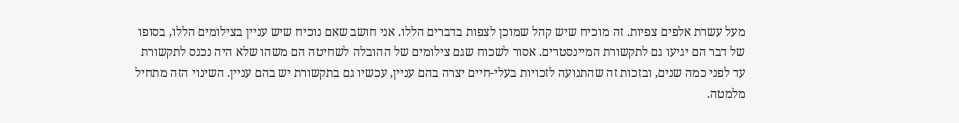מעל עשרת אלפים צפיות. זה מוכיח שיש קהל שמוכן לצפות בדברים הללו. אני חושב שאם נוכיח שיש עניין בצילומים הללו, בסופו של דבר הם יגיעו גם לתקשורת המיינסטרים. אסור לשכוח שגם צילומים של ההובלה לשחיטה הם משהו שלא היה נכנס לתקשורת עד לפני כמה שנים, ובזכות זה שהתנועה לזכויות בעלי-חיים יצרה בהם עניין, עכשיו גם בתקשורת יש בהם עניין. השינוי הזה מתחיל מלמטה.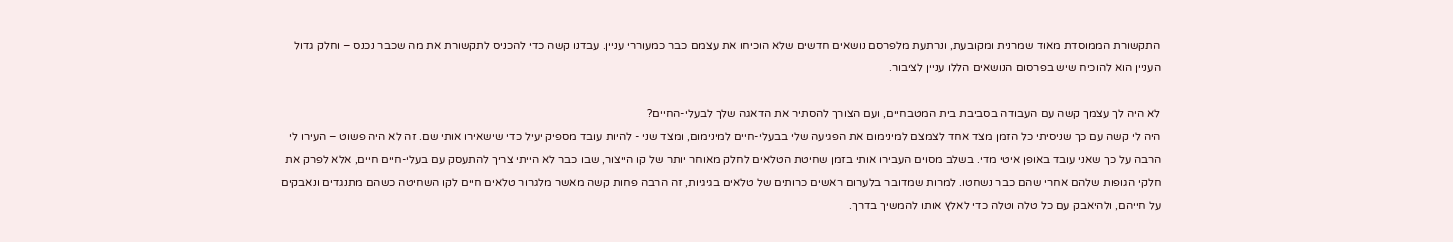התקשורת הממוסדת מאוד שמרנית ומקובעת, ונרתעת מלפרסם נושאים חדשים שלא הוכיחו את עצמם כבר כמעוררי עניין. עבדנו קשה כדי להכניס לתקשורת את מה שכבר נכנס – וחלק גדול העניין הוא להוכיח שיש בפרסום הנושאים הללו עניין לציבור.

לא היה לך עצמך קשה עם העבודה בסביבת בית המטבחיים, ועם הצורך להסתיר את הדאגה שלך לבעלי-החיים?
היה לי קשה עם כך שניסיתי כל הזמן מצד אחד לצמצם למינימום את הפגיעה שלי בבעלי-חיים למינימום, ומצד שני - להיות עובד מספיק יעיל כדי שישאירו אותי שם. זה לא היה פשוט – העירו לי הרבה על כך שאני עובד באופן איטי מדי. בשלב מסוים העבירו אותי בזמן שחיטת הטלאים לחלק מאוחר יותר של קו הייצור, שבו כבר לא הייתי צריך להתעסק עם בעלי-חיים חיים, אלא לפרק את חלקי הגופות שלהם אחרי שהם כבר נשחטו. למרות שמדובר בלערום ראשים כרותים של טלאים בגיגיות, זה הרבה פחות קשה מאשר מלגרור טלאים חיים לקו השחיטה כשהם מתנגדים ונאבקים על חייהם, ולהיאבק עם כל טלה וטלה כדי לאלץ אותו להמשיך בדרך.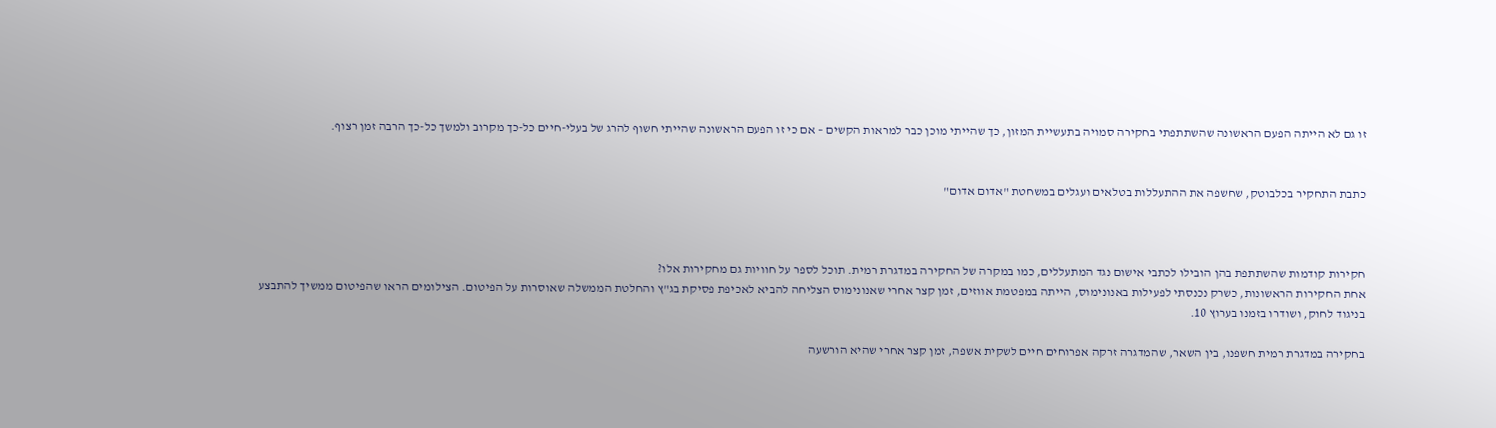זו גם לא הייתה הפעם הראשונה שהשתתפתי בחקירה סמויה בתעשיית המזון, כך שהייתי מוכן כבר למראות הקשים – אם כי זו הפעם הראשונה שהייתי חשוף להרג של בעלי-חיים כל-כך מקרוב ולמשך כל-כך הרבה זמן רצוף.


כתבת התחקיר בכלבוטק, שחשפה את ההתעללות בטלאים ועגלים במשחטת "אדום אדום"



חקירות קודמות שהשתתפת בהן הובילו לכתבי אישום נגד המתעללים, כמו במקרה של החקירה במדגרת רמית. תוכל לספר על חוויות גם מחקירות אלו?
אחת החקירות הראשונות, כשרק נכנסתי לפעילות באנונימוס, הייתה במפטמת אווזים, זמן קצר אחרי שאנונימוס הצליחה להביא לאכיפת פסיקת בג"ץ והחלטת הממשלה שאוסרות על הפיטום. הצילומים הראו שהפיטום ממשיך להתבצע בניגוד לחוק, ושודרו בזמנו בערוץ 10.

בחקירה במדגרת רמית חשפנו, בין השאר, שהמדגרה זרקה אפרוחים חיים לשקית אשפה, זמן קצר אחרי שהיא הורשעה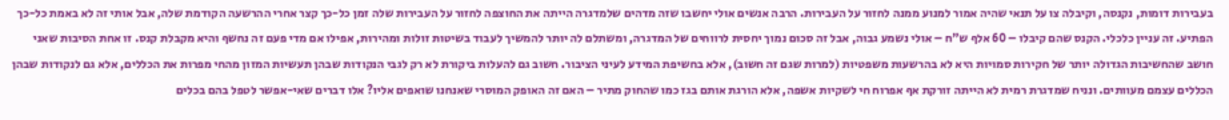בעבירות דומות, נקנסה, וקיבלה צו על תנאי שהיה אמור למנוע ממנה לחזור על העבירות. הרבה אנשים אולי יחשבו שזה מדהים שלמדגרה הייתה את החוצפה לחזור על העבירות שלה זמן כל-כך קצר אחרי ההרשעה הקודמת שלה, אבל אותי זה לא באמת כל-כך הפתיע. זה עניין כלכלי. הקנס שהם קיבלו – 60 אלף ש"ח – אולי נשמע גבוה, אבל זה סכום נמוך יחסית לרווחים של המדגרה, ומשתלם לה יותר להמשיך לעבוד בשיטות זולות ומהירות, אפילו אם מדי פעם זה נחשף והיא מקבלת קנס. זו אחת הסיבות שאני חושב שהחשיבות הגדולה יותר של חקירות סמויות היא לא בהרשעות משפטיות (למרות שגם זה חשוב), אלא בחשיפת המידע לעיני הציבור. חשוב גם להעלות ביקורת לא רק לגבי הנקודות שבהן תעשיות המזון מהחי מפרות את הכללים, אלא גם לנקודות שבהן הכללים עצמם מעוותים. ונניח שמדגרת רמית לא הייתה זורקת אף אפרוח חי לשקיות אשפה, אלא הורגת אותם בגז כמו שהחוק מתיר – האם זה האופק המוסרי שאנחנו שואפים אליו? אלו דברים שאי-אפשר לטפל בהם בכלים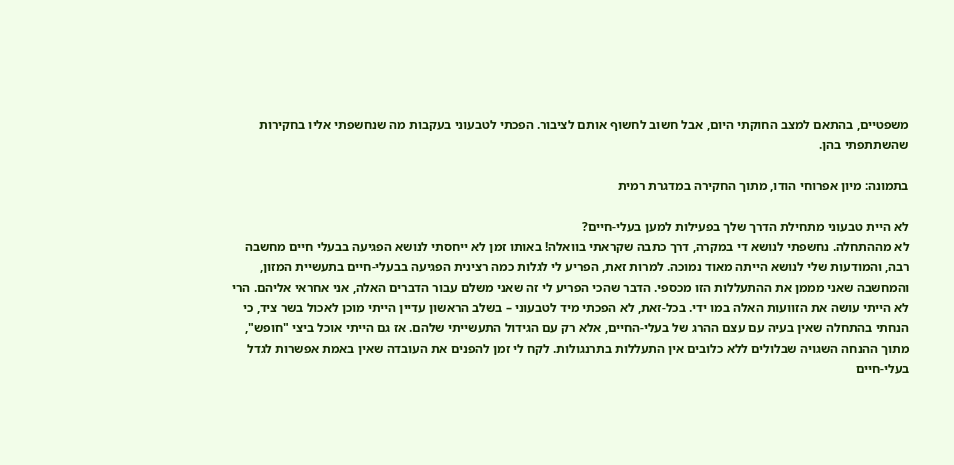משפטיים, בהתאם למצב החוקתי היום, אבל חשוב לחשוף אותם לציבור. הפכתי לטבעוני בעקבות מה שנחשפתי אליו בחקירות שהשתתפתי בהן.

בתמונה: מיון אפרוחי הודו, מתוך החקירה במדגרת רמית

לא היית טבעוני מתחילת הדרך שלך בפעילות למען בעלי-חיים?
לא מההתחלה. נחשפתי לנושא די במקרה, דרך כתבה שקראתי בוואלה! באותו זמן לא ייחסתי לנושא הפגיעה בבעלי חיים מחשבה רבה, והמודעות שלי לנושא הייתה מאוד נמוכה. למרות זאת, הפריע לי לגלות כמה רצינית הפגיעה בבעלי-חיים בתעשיית המזון, והמחשבה שאני מממן את ההתעללות הזו מכספי. הדבר שהכי הפריע לי זה שאני משלם עבור הדברים האלה, אני אחראי אליהם. הרי לא הייתי עושה את הזוועות האלה במו ידי. בכל-זאת, לא הפכתי מיד לטבעוני – בשלב הראשון עדיין הייתי מוכן לאכול בשר ציד, כי הנחתי בהתחלה שאין בעיה עם עצם ההרג של בעלי-החיים, אלא רק עם הגידול התעשייתי שלהם. אז גם הייתי אוכל ביצי "חופש", מתוך ההנחה השגויה שבלולים ללא כלובים אין התעללות בתרנגולות. לקח לי זמן להפנים את העובדה שאין באמת אפשרות לגדל בעלי-חיים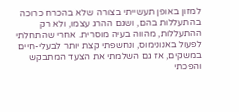למזון באופן תעשייתי בצורה שלא בהכרח כרוכה בהתעללות בהם, ושגם ההרג עצמו, ולא רק ההתעללות, מהווה בעיה מוסרית. אחרי שהתחלתי לפעול באנונימוס, ונחשפתי קצת יותר לבעלי-חיים במשקים, אז גם השלמתי את הצעד המתבקש והפכתי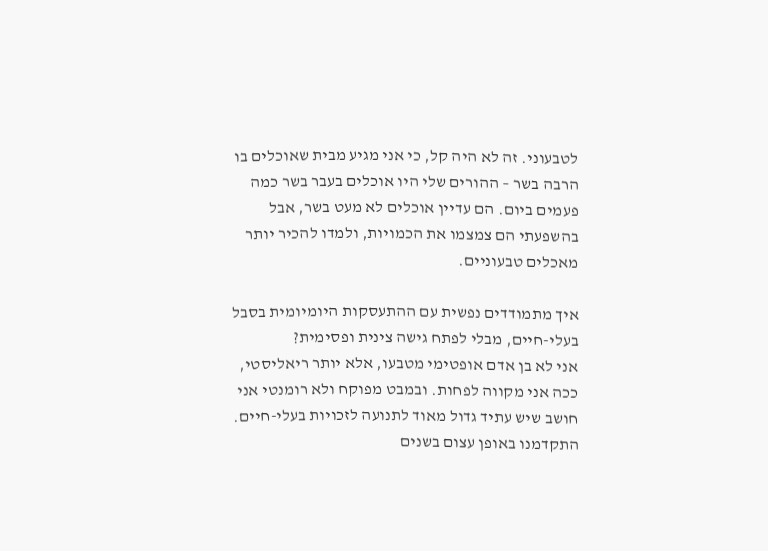לטבעוני. זה לא היה קל, כי אני מגיע מבית שאוכלים בו הרבה בשר – ההורים שלי היו אוכלים בעבר בשר כמה פעמים ביום. הם עדיין אוכלים לא מעט בשר, אבל בהשפעתי הם צמצמו את הכמויות, ולמדו להכיר יותר מאכלים טבעוניים.

איך מתמודדים נפשית עם ההתעסקות היומיומית בסבל בעלי-חיים, מבלי לפתח גישה צינית ופסימית?
אני לא בן אדם אופטימי מטבעו, אלא יותר ריאליסטי, ככה אני מקווה לפחות. ובמבט מפוקח ולא רומנטי אני חושב שיש עתיד גדול מאוד לתנועה לזכויות בעלי-חיים. התקדמנו באופן עצום בשנים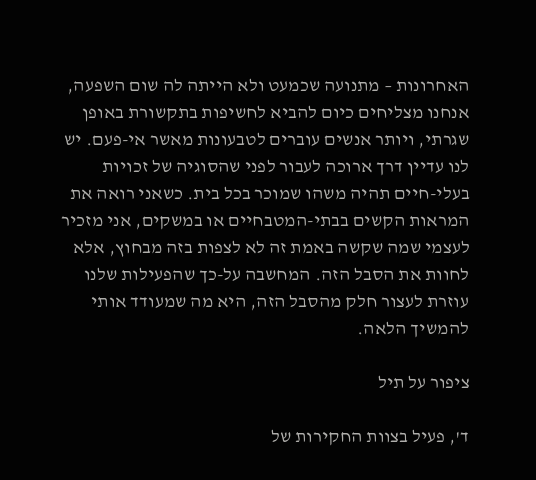האחרונות – מתנועה שכמעט ולא הייתה לה שום השפעה, אנחנו מצליחים כיום להביא לחשיפות בתקשורת באופן שגרתי, ויותר אנשים עוברים לטבעונות מאשר אי-פעם. יש לנו עדיין דרך ארוכה לעבור לפני שהסוגיה של זכויות בעלי-חיים תהיה משהו שמוכר בכל בית. כשאני רואה את המראות הקשים בבתי-המטבחיים או במשקים, אני מזכיר לעצמי שמה שקשה באמת זה לא לצפות בזה מבחוץ, אלא לחוות את הסבל הזה. המחשבה על-כך שהפעילות שלנו עוזרת לעצור חלק מהסבל הזה, היא מה שמעודד אותי להמשיך הלאה.

ציפור על תיל

ד', פעיל בצוות החקירות של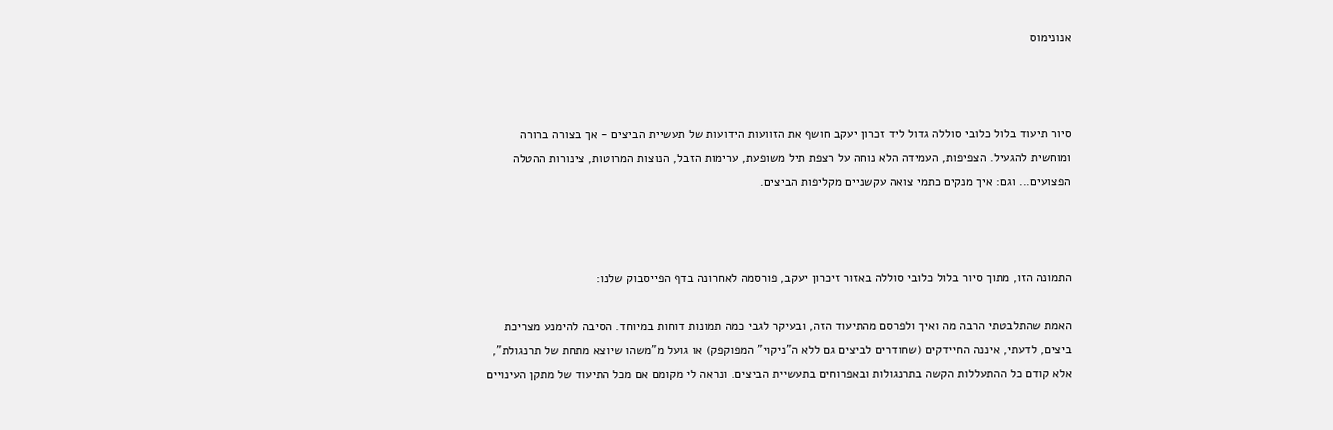אנונימוס



סיור תיעוד בלול כלובי סוללה גדול ליד זכרון יעקב חושף את הזוועות הידועות של תעשיית הביצים - אך בצורה ברורה ומוחשית להגעיל. הצפיפות, העמידה הלא נוחה על רצפת תיל משופעת, ערימות הזבל, הנוצות המרוטות, צינורות ההטלה הפצועים... וגם: איך מנקים כתמי צואה עקשניים מקליפות הביצים.



התמונה הזו, מתוך סיור בלול כלובי סוללה באזור זיכרון יעקב, פורסמה לאחרונה בדף הפייסבוק שלנו:

האמת שהתלבטתי הרבה מה ואיך ולפרסם מהתיעוד הזה, ובעיקר לגבי כמה תמונות דוחות במיוחד. הסיבה להימנע מצריכת ביצים, לדעתי, איננה החיידקים (שחודרים לביצים גם ללא ה"ניקוי" המפוקפק) או גועל מ"משהו שיוצא מתחת של תרנגולת", אלא קודם כל ההתעללות הקשה בתרנגולות ובאפרוחים בתעשיית הביצים. ונראה לי מקומם אם מכל התיעוד של מתקן העינויים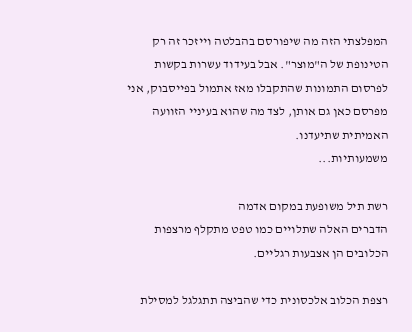המפלצתי הזה מה שיפורסם בהבלטה וייזכר זה רק הטינופת של ה"מוצר". אבל בעידוד עשרות בקשות לפרסום התמונות שהתקבלו מאז אתמול בפייסבוק, אני מפרסם כאן גם אותן, לצד מה שהוא בעיניי הזוועה האמיתית שתיעדנו.
משמעותיות...

רשת תיל משופעת במקום אדמה
הדברים האלה שתלויים כמו טפט מתקלף מרצפות הכלובים הן אצבעות רגליים.

רצפת הכלוב אלכסונית כדי שהביצה תתגלגל למסילת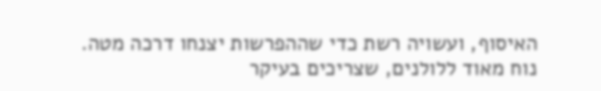האיסוף, ועשויה רשת כדי שההפרשות יצנחו דרכה מטה. נוח מאוד ללולנים, שצריכים בעיקר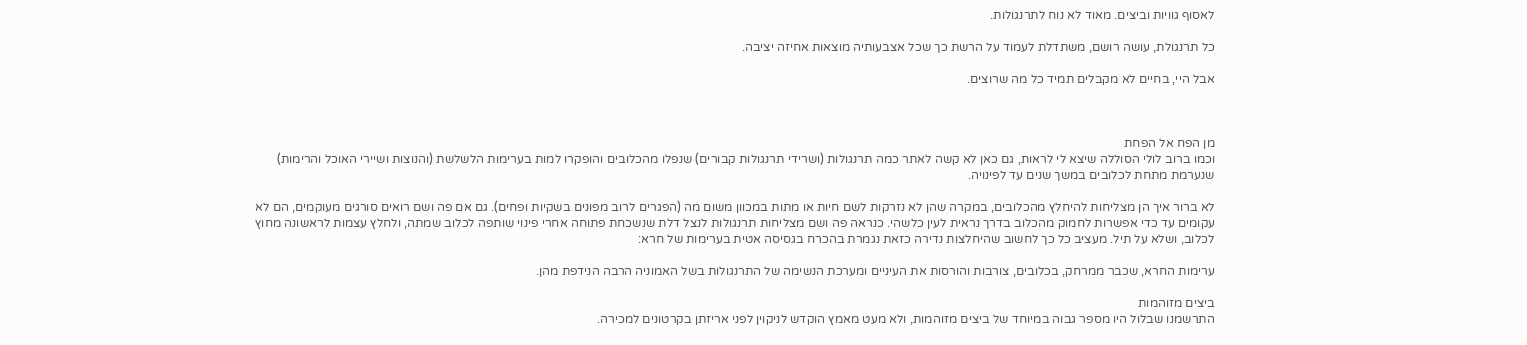לאסוף גוויות וביצים. מאוד לא נוח לתרנגולות.

כל תרנגולת, עושה רושם, משתדלת לעמוד על הרשת כך שכל אצבעותיה מוצאות אחיזה יציבה.

אבל היי, בחיים לא מקבלים תמיד כל מה שרוצים.



מן הפח אל הפחת
וכמו ברוב לולי הסוללה שיצא לי לראות, גם כאן לא קשה לאתר כמה תרנגולות (ושרידי תרנגולות קבורים) שנפלו מהכלובים והופקרו למות בערימות הלשלשת (והנוצות ושיירי האוכל והרימות) שנערמת מתחת לכלובים במשך שנים עד לפינויה.

לא ברור איך הן מצליחות להיחלץ מהכלובים, במקרה שהן לא נזרקות לשם חיות או מתות במכוון משום מה (הפגרים לרוב מפונים בשקיות ופחים). גם אם פה ושם רואים סורגים מעוקמים, הם לא עקומים עד כדי אפשרות לחמוק מהכלוב בדרך נראית לעין כלשהי. כנראה פה ושם מצליחות תרנגולות לנצל דלת שנשכחת פתוחה אחרי פינוי שותפה לכלוב שמתה, ולחלץ עצמות לראשונה מחוץ לכלוב, ושלא על תיל. מעציב כל כך לחשוב שהיחלצות נדירה כזאת נגמרת בהכרח בגסיסה אטית בערימות של חרא:

ערימות החרא, שכבר ממרחק, בכלובים, צורבות והורסות את העיניים ומערכת הנשימה של התרנגולות בשל האמוניה הרבה הנידפת מהן.

ביצים מזוהמות
התרשמנו שבלול היו מספר גבוה במיוחד של ביצים מזוהמות, ולא מעט מאמץ הוקדש לניקוין לפני אריזתן בקרטונים למכירה.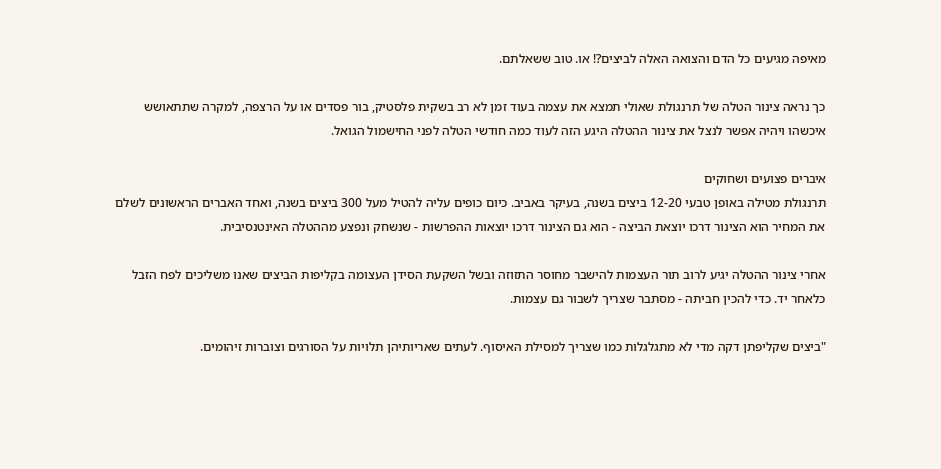מאיפה מגיעים כל הדם והצואה האלה לביצים?! או. טוב ששאלתם.

כך נראה צינור הטלה של תרנגולת שאולי תמצא את עצמה בעוד זמן לא רב בשקית פלסטיק, בור פסדים או על הרצפה, למקרה שתתאושש איכשהו ויהיה אפשר לנצל את צינור ההטלה היגע הזה לעוד כמה חודשי הטלה לפני החישמול הגואל.

איברים פצועים ושחוקים
תרנגולת מטילה באופן טבעי 12-20 ביצים בשנה, בעיקר באביב. כיום כופים עליה להטיל מעל 300 ביצים בשנה, ואחד האברים הראשונים לשלם את המחיר הוא הצינור דרכו יוצאת הביצה - הוא גם הצינור דרכו יוצאות ההפרשות - שנשחק ונפצע מההטלה האינטנסיבית.

אחרי צינור ההטלה יגיע לרוב תור העצמות להישבר מחוסר התזוזה ובשל השקעת הסידן העצומה בקליפות הביצים שאנו משליכים לפח הזבל כלאחר יד. כדי להכין חביתה - מסתבר שצריך לשבור גם עצמות.

"ביצים שקליפתן דקה מדי לא מתגלגלות כמו שצריך למסילת האיסוף. לעתים שאריותיהן תלויות על הסורגים וצוברות זיהומים.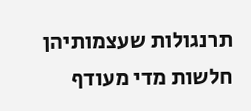תרנגולות שעצמותיהן חלשות מדי מעודף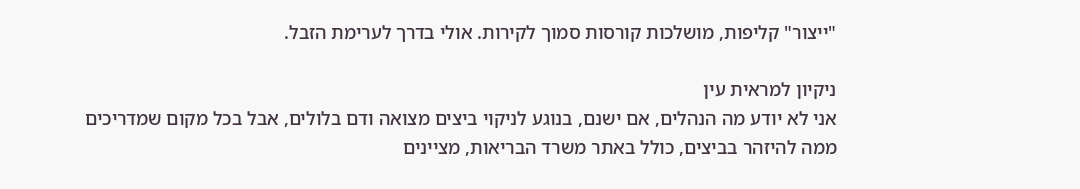"ייצור" קליפות, מושלכות קורסות סמוך לקירות. אולי בדרך לערימת הזבל.

ניקיון למראית עין
אני לא יודע מה הנהלים, אם ישנם, בנוגע לניקוי ביצים מצואה ודם בלולים, אבל בכל מקום שמדריכים ממה להיזהר בביצים, כולל באתר משרד הבריאות, מציינים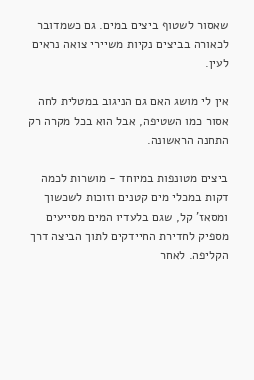שאסור לשטוף ביצים במים. גם כשמדובר לכאורה בביצים נקיות משיירי צואה נראים לעין.

אין לי מושג האם גם הניגוב במטלית לחה אסור כמו השטיפה, אבל הוא בכל מקרה רק התחנה הראשונה.

ביצים מטונפות במיוחד - מושרות לכמה דקות במכלי מים קטנים וזוכות לשכשוך ומסאז' קל, שגם בלעדיו המים מסייעים מספיק לחדירת החיידקים לתוך הביצה דרך הקליפה. לאחר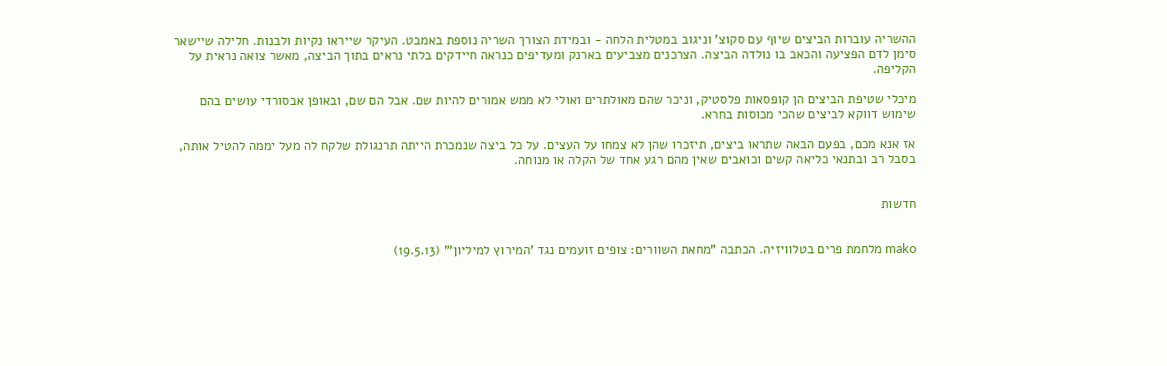ההשריה עוברות הביצים שיוף עם סקוצ' וניגוב במטלית הלחה - ובמידת הצורך השריה נוספת באמבט. העיקר שייראו נקיות ולבנות. חלילה שיישאר סימן לדם הפציעה והכאב בו נולדה הביצה. הצרכנים מצביעים בארנק ומעדיפים כנראה חיידקים בלתי נראים בתוך הביצה, מאשר צואה נראית על הקליפה.

מיכלי שטיפת הביצים הן קופסאות פלסטיק, וניכר שהם מאולתרים ואולי לא ממש אמורים להיות שם. אבל הם שם, ובאופן אבסורדי עושים בהם שימוש דווקא לביצים שהכי מכוסות בחרא.

אז אנא מכם, בפעם הבאה שתראו ביצים, תיזכרו שהן לא צמחו על העצים. על כל ביצה שנמכרת הייתה תרנגולת שלקח לה מעל יממה להטיל אותה, בסבל רב ובתנאי כליאה קשים וכואבים שאין מהם רגע אחד של הקלה או מנוחה.


חדשות


mako מלחמת פרים בטלוויזיה. הכתבה "מחאת השוורים: צופים זועמים נגד 'המירוץ למיליון'" (19.5.13)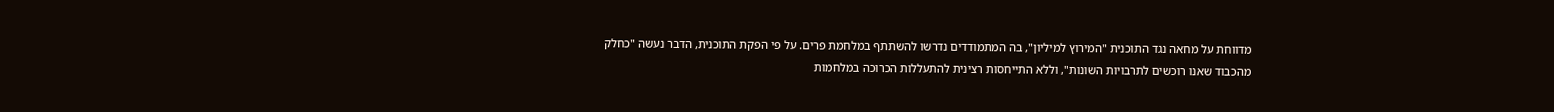מדווחת על מחאה נגד התוכנית "המירוץ למיליון", בה המתמודדים נדרשו להשתתף במלחמת פרים. על פי הפקת התוכנית, הדבר נעשה "כחלק מהכבוד שאנו רוכשים לתרבויות השונות", וללא התייחסות רצינית להתעללות הכרוכה במלחמות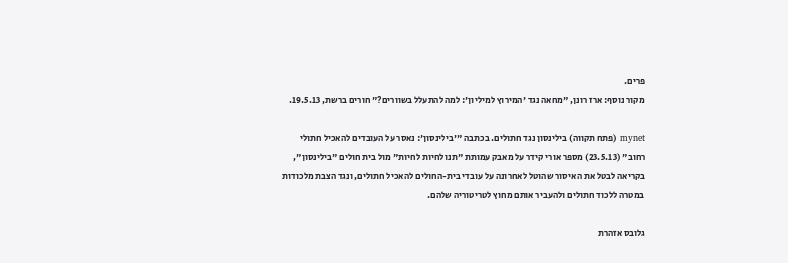פרים.
מקור נוסף: ארז רונן, "מחאה נגד 'המירוץ למיליון': למה להתעלל בשוורים?" חורים ברשת, 19.5.13.

mynet (פתח תקווה) בילינסון נגד חתולים. בכתבה "'בילינסון': נאסר על העובדים להאכיל חתולי רחוב" (23.5.13) מספר אורי קידר על מאבק עמותת "תנו לחיות לחיות" מול בית חולים "בילינסון", בקריאה לבטל את האיסור שהוטל לאחרונה על עובדי בית-החולים להאכיל חתולים, ונגד הצבת מלכודות במטרה ללכוד חתולים ולהעביר אותם מחוץ לטריטוריה שלהם.

גלובס אזהרת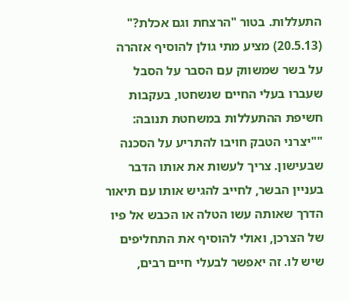התעללות. בטור "הרצחת וגם אכלת?" (20.5.13) מציע מתי גולן להוסיף אזהרה על בשר שמשווק עם הסבר על הסבל שעברו בעלי החיים שנשחטו, בעקבות חשיפת ההתעללות במשחטת תנובה: ""יצרני הטבק חויבו להתריע על הסכנה שבעישון. צריך לעשות את אותו הדבר בעניין הבשר, לחייב להגיש אותו עם תיאור הדרך שאותה עשו הטלה או הכבש אל פיו של הצרכן, ואולי להוסיף את התחליפים שיש לו. זה יאפשר לבעלי חיים רבים,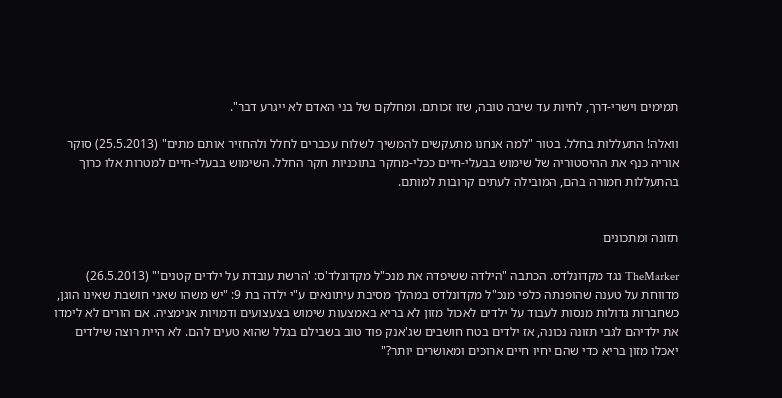תמימים וישרי-דרך, לחיות עד שיבה טובה, שזו זכותם. ומחלקם של בני האדם לא ייגרע דבר".

וואלה! התעללות בחלל. בטור "למה אנחנו מתעקשים להמשיך לשלוח עכברים לחלל ולהחזיר אותם מתים" (25.5.2013) סוקר אוריה כנף את ההיסטוריה של שימוש בבעלי-חיים ככלי-מחקר בתוכניות חקר החלל. השימוש בבעלי-חיים למטרות אלו כרוך בהתעללות חמורה בהם, המובילה לעתים קרובות למותם.


תזונה ומתכונים

TheMarker נגד מקדונלדס. הכתבה "הילדה ששיפדה את מנכ"ל מקדונלד'ס: 'הרשת עובדת על ילדים קטנים'" (26.5.2013) מדווחת על טענה שהופנתה כלפי מנכ"ל מקדונלדס במהלך מסיבת עיתונאים ע"י ילדה בת 9: "יש משהו שאני חושבת שאינו הוגן, כשחברות גדולות מנסות לעבוד על ילדים לאכול מזון לא בריא באמצעות שימוש בצעצועים ודמויות אנימציה. אם הורים לא לימדו את ילדיהם לגבי תזונה נכונה, אז ילדים בטח חושבים שג'אנק פוד טוב בשבילם בגלל שהוא טעים להם. לא היית רוצה שילדים יאכלו מזון בריא כדי שהם יחיו חיים ארוכים ומאושרים יותר?"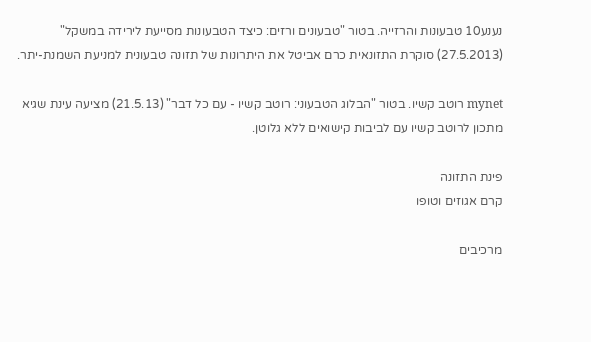נענע10 טבעונות והרזייה. בטור "טבעונים ורזים: כיצד הטבעונות מסייעת לירידה במשקל" (27.5.2013) סוקרת התזונאית כרם אביטל את היתרונות של תזונה טבעונית למניעת השמנת-יתר.

mynet רוטב קשיו. בטור "הבלוג הטבעוני: רוטב קשיו - עם כל דבר" (21.5.13) מציעה עינת שגיא מתכון לרוטב קשיו עם לביבות קישואים ללא גלוטן.

פינת התזונה
קרם אגוזים וטופו

מרכיבים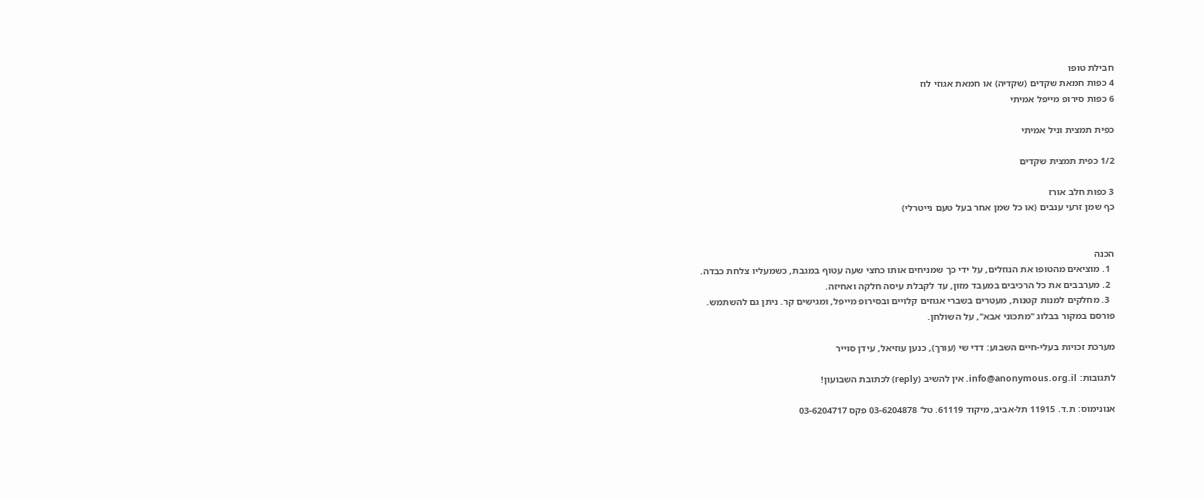חבילת טופו
4 כפות חמאת שקדים (שקדיה) או חמאת אגוזי לוז
6 כפות סירופ מייפל אמיתי

כפית תמצית וניל אמיתי

1/2 כפית תמצית שקדים

3 כפות חלב אורז
כף שמן זרעי ענבים (או כל שמן אחר בעל טעם נייטרלי)


הכנה
  1. מוציאים מהטופו את הנוזלים, על ידי כך שמניחים אותו כחצי שעה עטוף במגבת, כשמעליו צלחת כבדה.
  2. מערבבים את כל הרכיבים במעבד מזון, עד לקבלת עיסה חלקה ואחיזה.
  3. מחלקים למנות קטנות, מעטרים בשברי אגוזים קלויים ובסירופ מייפל, ומגישים קר. ניתן גם להשתמש.
פורסם במקור בבלוג "מתכוני אבא", על השולחן.

מערכת זכויות בעלי-חיים השבוע: דדי שי (עורך), כנען עוזיאל, עידן סוייר

לתגובות: info@anonymous.org.il. אין להשיב (reply) לכתובת השבועון!

אנונימוס: ת.ד. 11915 תל-אביב, מיקוד 61119. טל' 03-6204878 פקס 03-6204717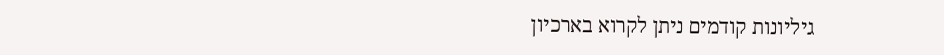גיליונות קודמים ניתן לקרוא בארכיון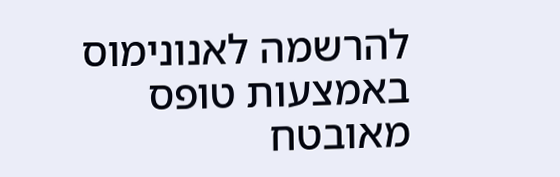להרשמה לאנונימוס באמצעות טופס מאובטח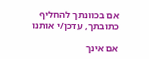אם בכוונתך להחליף כתובתך, עדכן/י אותנו

אם אינך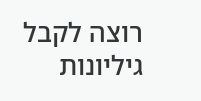רוצה לקבל גיליונות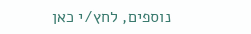נוספים, לחץ/י כאן